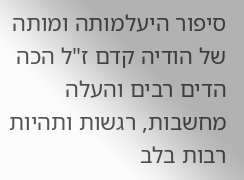סיפור היעלמותה ומותה
של הודיה קדם ז"ל הכה הדים רבים והעלה מחשבות, רגשות ותהיות רבות בלב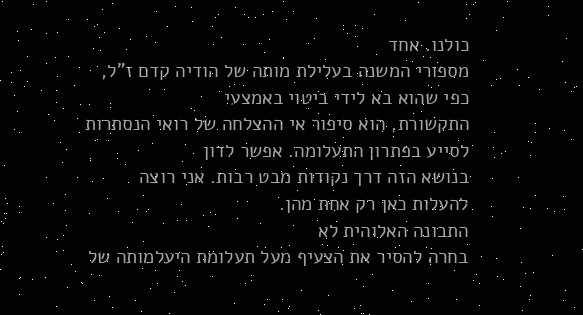כולנו. אחד
מספורי המשנה בעלילת מותה של הודיה קדם ז"ל, כפי שהוא בא לידי ביטוי באמצעי
התקשורת, הוא סיפור אי ההצלחה של רואי הנסתרות לסייע בפתרון התעלומה. אפשר לדון
בנושא הזה דרך נקודות מבט רבות. אני רוצה להעלות כאן רק אחת מהן.
התבונה האלוהית לא
בחרה להסיר את הצעיף מעל תעלומת היעלמותה של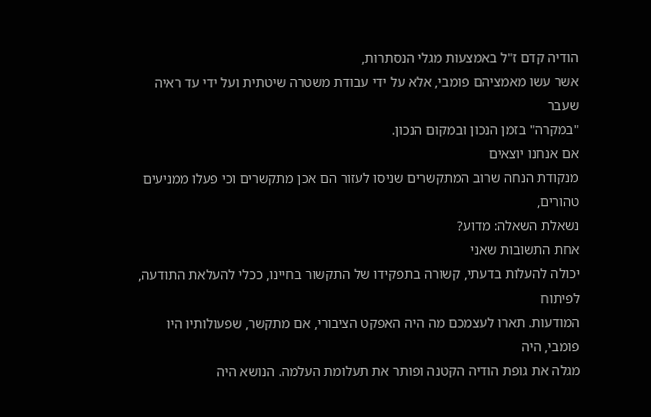הודיה קדם ז"ל באמצעות מגלי הנסתרות,
אשר עשו מאמציהם פומבי, אלא על ידי עבודת משטרה שיטתית ועל ידי עד ראיה שעבר
"במקרה" בזמן הנכון ובמקום הנכון.
אם אנחנו יוצאים
מנקודת הנחה שרוב המתקשרים שניסו לעזור הם אכן מתקשרים וכי פעלו ממניעים טהורים,
נשאלת השאלה: מדוע?
אחת התשובות שאני
יכולה להעלות בדעתי, קשורה בתפקידו של התקשור בחיינו, ככלי להעלאת התודעה, לפיתוח
המודעות. תארו לעצמכם מה היה האפקט הציבורי, אם מתקשר, שפעולותיו היו פומבי, היה
מגלה את גופת הודיה הקטנה ופותר את תעלומת העלמה. הנושא היה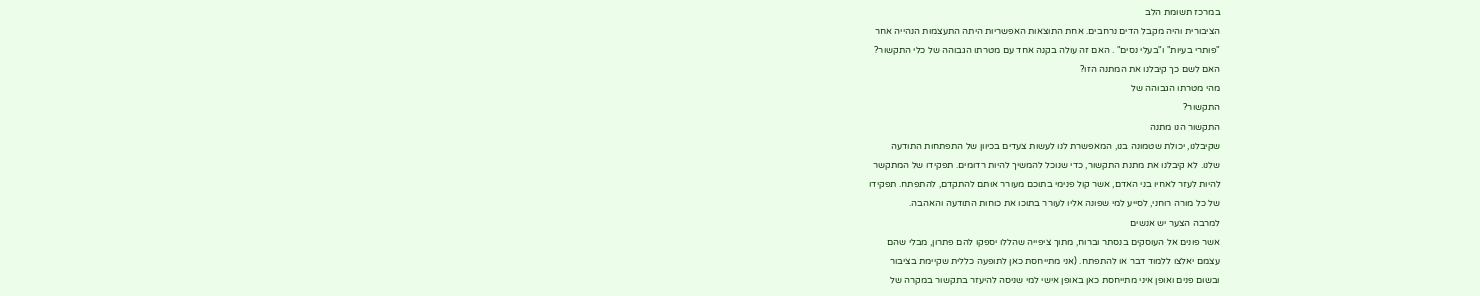במרכז תשומת הלב
הציבורית והיה מקבל הדים נרחבים. אחת התוצאות האפשריות היתה התעצמות הנהייה אחר
"פותרי בעיות" ו"בעלי נסים" . האם זה עולה בקנה אחד עם מטרתו הגבוהה של כלי התקשור?
האם לשם כך קיבלנו את המתנה הזו?
מהי מטרתו הגבוהה של
התקשור?
התקשור הנו מתנה
שקיבלנו, יכולת שטמונה בנו, המאפשרת לנו לעשות צעדים בכיוון של התפתחות התודעה
שלנו. לא קיבלנו את מתנת התקשור, כדי שנוכל להמשיך להיות רדומים. תפקידו של המתקשר
להיות לעזר לאחיו בני האדם, אשר קול פנימי בתוכם מעורר אותם להתקדם, להתפתח. תפקידו
של כל מורה רוחני, לסייע למי שפונה אליו לעורר בתוכו את כוחות התודעה והאהבה.
למרבה הצער יש אנשים
אשר פונים אל העוסקים בנסתר וברוח, מתוך ציפייה שהללו יספקו להם פתרון, מבלי שהם
עצמם יאלצו ללמוד דבר או להתפתח. (אני מתייחסת כאן לתופעה כללית שקיימת בציבור
ובשום פנים ואופן איני מתייחסת כאן באופן אישי למי שניסה להיעזר בתקשור במקרה של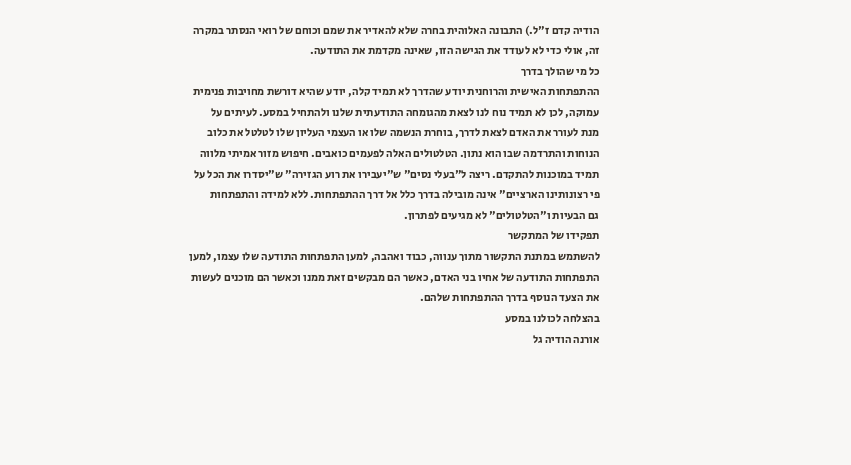הודיה קדם ז"ל.) התבונה האלוהית בחרה שלא להאדיר את שמם וכוחם של רואי הנסתר במקרה
זה, אולי כדי לא לעודד את הגישה הזו, שאינה מקדמת את התודעה.
כל מי שהולך בדרך
ההתפתחות האישית והרוחנית יודע שהדרך לא תמיד קלה, יודע שהיא דורשת מחויבות פנימית
עמוקה, לכן לא תמיד נוח לנו לצאת מהגומחה התודעתית שלנו ולהתחיל במסע. לעיתים על
מנת לעורר את האדם לצאת לדרך, בוחרת הנשמה שלו או העצמי העליון שלו לטלטל את כלוב
הנוחות והתרדמה שבו הוא נתון. הטלטולים האלה לפעמים כואבים. חיפוש מזור אמיתי מלווה
תמיד במוכנות להתקדם. ריצה ל"בעלי נסים" ש"יעבירו את רוע הגזירה" ש"יסדרו את הכל על
פי רצונותינו הארציים" אינה מובילה בדרך כלל אל דרך ההתפתחות. ללא למידה והתפתחות
גם הבעיות ו"הטלטולים" לא מגיעים לפתרון.
תפקידו של המתקשר
להשתמש במתנת התקשור מתוך ענווה, כבוד ואהבה, למען התפתחות התודעה שלו עצמו, למען
התפתחות התודעה של אחיו בני האדם, כאשר הם מבקשים זאת ממנו וכאשר הם מוכנים לעשות
את הצעד הנוסף בדרך ההתפתחות שלהם.
בהצלחה לכולנו במסע
אורנה הודיה גל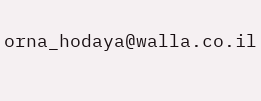orna_hodaya@walla.co.il